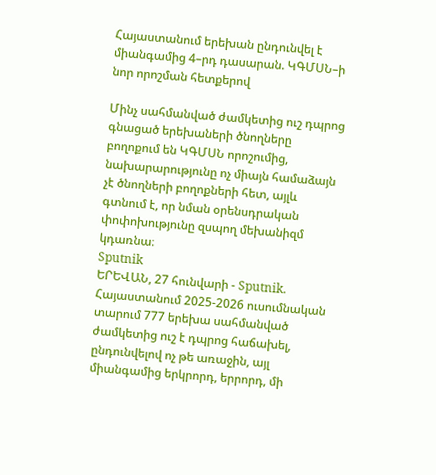Հայաստանում երեխան ընդունվել է միանգամից 4–րդ դասարան. ԿԳՄՍՆ–ի նոր որոշման հետքերով

Մինչ սահմանված ժամկետից ուշ դպրոց գնացած երեխաների ծնողները բողոքում են ԿԳՄՍՆ որոշումից, նախարարությունը ոչ միայն համաձայն չէ ծնողների բողոքների հետ, այլև գտնում է, որ նման օրենսդրական փոփոխությունը զսպող մեխանիզմ կդառնա։
Sputnik
ԵՐԵՎԱՆ, 27 հունվարի - Sputnik. Հայաստանում 2025-2026 ուսումնական տարում 777 երեխա սահմանված ժամկետից ուշ է դպրոց հաճախել, ընդունվելով ոչ թե առաջին, այլ միանգամից երկրորդ, երրորդ, մի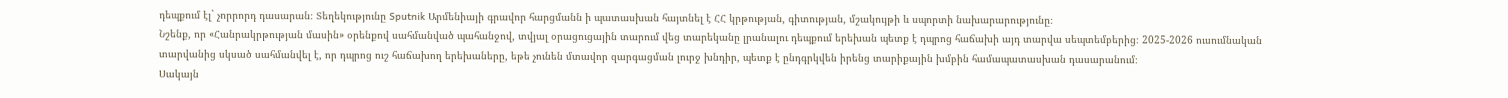դեպքում էլ` չորրորդ դասարան։ Տեղեկությունը Sputnik Արմենիայի գրավոր հարցմանն ի պատասխան հայտնել է ՀՀ կրթության, գիտության, մշակույթի և սպորտի նախարարությունը։
Նշենք, որ «Հանրակրթության մասին» օրենքով սահմանված պահանջով, տվյալ օրացուցային տարում վեց տարեկանը լրանալու դեպքում երեխան պետք է դպրոց հաճախի այդ տարվա սեպտեմբերից։ 2025-2026 ուսումնական տարվանից սկսած սահմանվել է, որ դպրոց ուշ հաճախող երեխաները, եթե չունեն մտավոր զարգացման լուրջ խնդիր, պետք է ընդգրկվեն իրենց տարիքային խմբին համապատասխան դասարանում։
Սակայն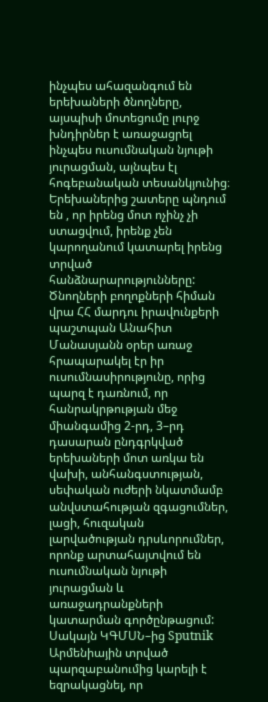ինչպես ահազանգում են երեխաների ծնողները, այսպիսի մոտեցումը լուրջ խնդիրներ է առաջացրել ինչպես ուսումնական նյութի յուրացման, այնպես էլ հոգեբանական տեսանկյունից։ Երեխաներից շատերը պնդում են , որ իրենց մոտ ոչինչ չի ստացվում, իրենք չեն կարողանում կատարել իրենց տրված հանձնարարությունները:
Ծնողների բողոքների հիման վրա ՀՀ մարդու իրավունքերի պաշտպան Անահիտ Մանասյանն օրեր առաջ հրապարակել էր իր ուսումնասիրությունը, որից պարզ է դառնում, որ հանրակրթության մեջ միանգամից 2-րդ, 3–րդ դասարան ընդգրկված երեխաների մոտ առկա են վախի, անհանգստության, սեփական ուժերի նկատմամբ անվստահության զգացումներ, լացի, հուզական լարվածության դրսևորումներ, որոնք արտահայտվում են ուսումնական նյութի յուրացման և առաջադրանքների կատարման գործընթացում:
Սակայն ԿԳՄՍՆ–ից Sputnik Արմենիային տրված պարզաբանումից կարելի է եզրակացնել, որ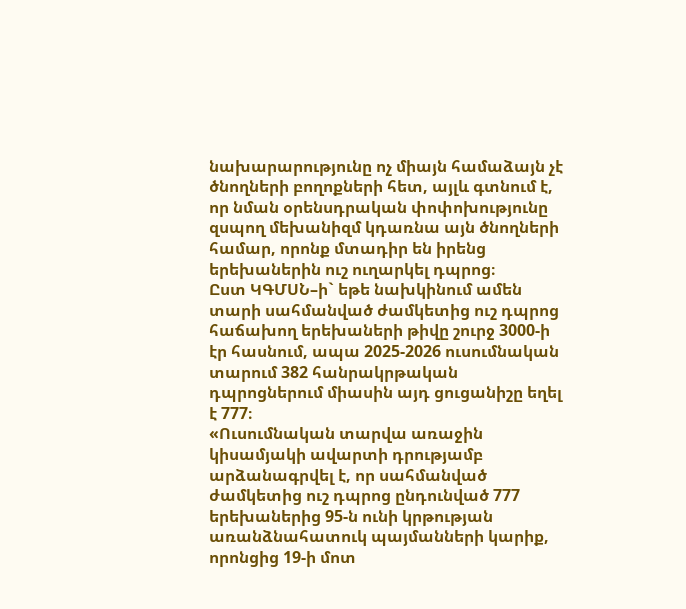նախարարությունը ոչ միայն համաձայն չէ ծնողների բողոքների հետ, այլև գտնում է, որ նման օրենսդրական փոփոխությունը զսպող մեխանիզմ կդառնա այն ծնողների համար, որոնք մտադիր են իրենց երեխաներին ուշ ուղարկել դպրոց։
Ըստ ԿԳՄՍՆ–ի` եթե նախկինում ամեն տարի սահմանված ժամկետից ուշ դպրոց հաճախող երեխաների թիվը շուրջ 3000-ի էր հասնում, ապա 2025-2026 ուսումնական տարում 382 հանրակրթական դպրոցներում միասին այդ ցուցանիշը եղել է 777։
«Ուսումնական տարվա առաջին կիսամյակի ավարտի դրությամբ արձանագրվել է, որ սահմանված ժամկետից ուշ դպրոց ընդունված 777 երեխաներից 95-ն ունի կրթության առանձնահատուկ պայմանների կարիք, որոնցից 19-ի մոտ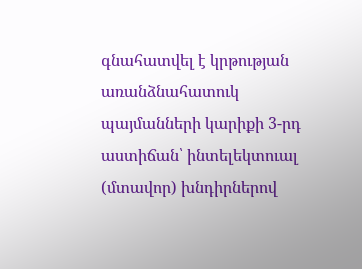գնահատվել է կրթության առանձնահատուկ պայմանների կարիքի 3-րդ աստիճան՝ ինտելեկտուալ (մտավոր) խնդիրներով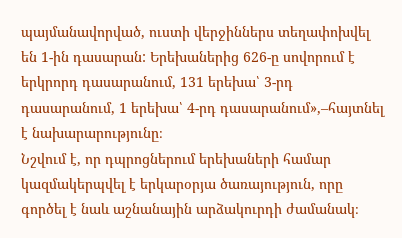պայմանավորված, ուստի վերջիններս տեղափոխվել են 1-ին դասարան: Երեխաներից 626-ը սովորում է երկրորդ դասարանում, 131 երեխա՝ 3-րդ դասարանում, 1 երեխա՝ 4-րդ դասարանում»,–հայտնել է նախարարությունը։
Նշվում է, որ դպրոցներում երեխաների համար կազմակերպվել է երկարօրյա ծառայություն, որը գործել է նաև աշնանային արձակուրդի ժամանակ։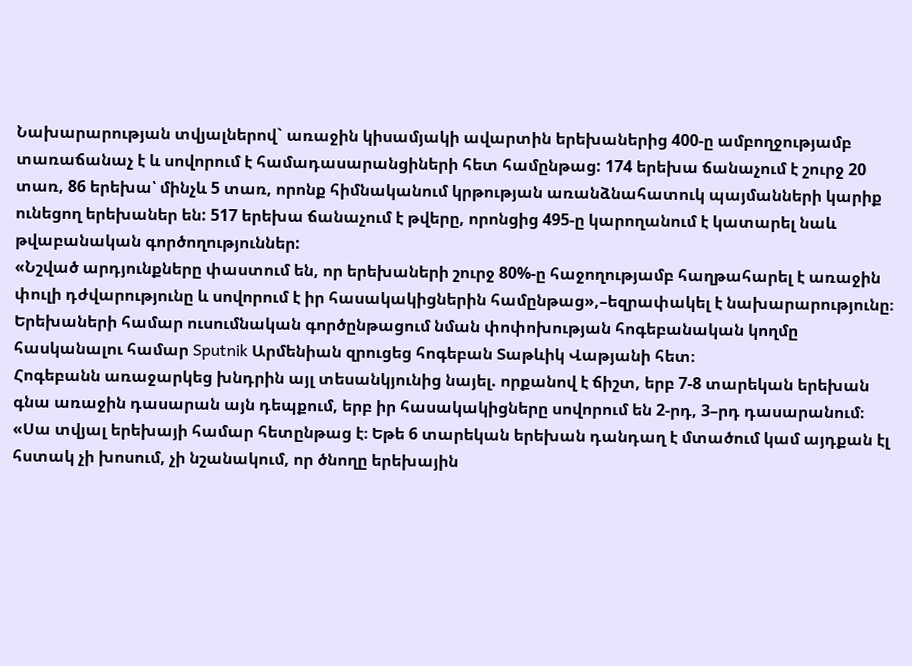Նախարարության տվյալներով` առաջին կիսամյակի ավարտին երեխաներից 400-ը ամբողջությամբ տառաճանաչ է և սովորում է համադասարանցիների հետ համընթաց: 174 երեխա ճանաչում է շուրջ 20 տառ, 86 երեխա՝ մինչև 5 տառ, որոնք հիմնականում կրթության առանձնահատուկ պայմանների կարիք ունեցող երեխաներ են: 517 երեխա ճանաչում է թվերը, որոնցից 495-ը կարողանում է կատարել նաև թվաբանական գործողություններ:
«Նշված արդյունքները փաստում են, որ երեխաների շուրջ 80%-ը հաջողությամբ հաղթահարել է առաջին փուլի դժվարությունը և սովորում է իր հասակակիցներին համընթաց»,–եզրափակել է նախարարությունը։
Երեխաների համար ուսումնական գործընթացում նման փոփոխության հոգեբանական կողմը հասկանալու համար Sputnik Արմենիան զրուցեց հոգեբան Տաթևիկ Վաթյանի հետ։
Հոգեբանն առաջարկեց խնդրին այլ տեսանկյունից նայել. որքանով է ճիշտ, երբ 7-8 տարեկան երեխան գնա առաջին դասարան այն դեպքում, երբ իր հասակակիցները սովորում են 2-րդ, 3–րդ դասարանում։
«Սա տվյալ երեխայի համար հետընթաց է։ Եթե 6 տարեկան երեխան դանդաղ է մտածում կամ այդքան էլ հստակ չի խոսում, չի նշանակում, որ ծնողը երեխային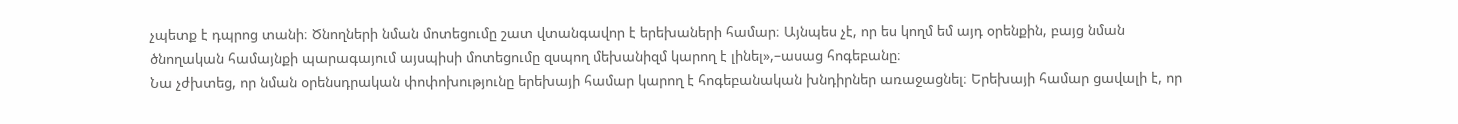չպետք է դպրոց տանի։ Ծնողների նման մոտեցումը շատ վտանգավոր է երեխաների համար։ Այնպես չէ, որ ես կողմ եմ այդ օրենքին, բայց նման ծնողական համայնքի պարագայում այսպիսի մոտեցումը զսպող մեխանիզմ կարող է լինել»,–ասաց հոգեբանը։
Նա չժխտեց, որ նման օրենսդրական փոփոխությունը երեխայի համար կարող է հոգեբանական խնդիրներ առաջացնել։ Երեխայի համար ցավալի է, որ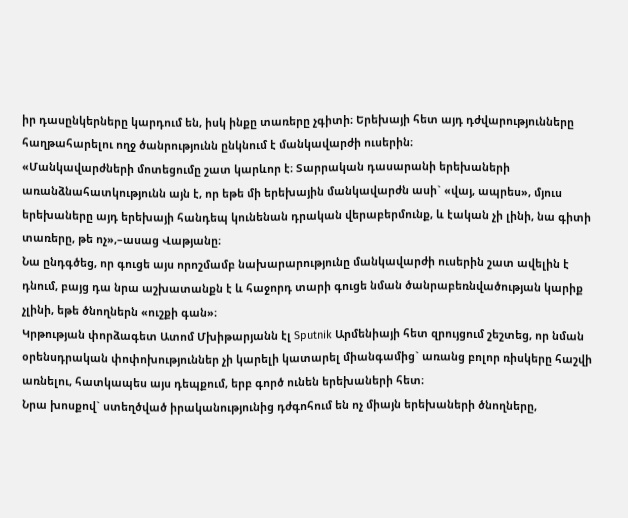իր դասընկերները կարդում են, իսկ ինքը տառերը չգիտի։ Երեխայի հետ այդ դժվարությունները հաղթահարելու ողջ ծանրությունն ընկնում է մանկավարժի ուսերին։
«Մանկավարժների մոտեցումը շատ կարևոր է։ Տարրական դասարանի երեխաների առանձնահատկությունն այն է, որ եթե մի երեխային մանկավարժն ասի` «վայ, ապրես», մյուս երեխաները այդ երեխայի հանդեպ կունենան դրական վերաբերմունք, և էական չի լինի, նա գիտի տառերը, թե ոչ»,–ասաց Վաթյանը։
Նա ընդգծեց, որ գուցե այս որոշմամբ նախարարությունը մանկավարժի ուսերին շատ ավելին է դնում, բայց դա նրա աշխատանքն է և հաջորդ տարի գուցե նման ծանրաբեռնվածության կարիք չլինի, եթե ծնողներն «ուշքի գան»։
Կրթության փորձագետ Ատոմ Մխիթարյանն էլ Sputnik Արմենիայի հետ զրույցում շեշտեց, որ նման օրենսդրական փոփոխություններ չի կարելի կատարել միանգամից` առանց բոլոր ռիսկերը հաշվի առնելու, հատկապես այս դեպքում, երբ գործ ունեն երեխաների հետ։
Նրա խոսքով` ստեղծված իրականությունից դժգոհում են ոչ միայն երեխաների ծնողները,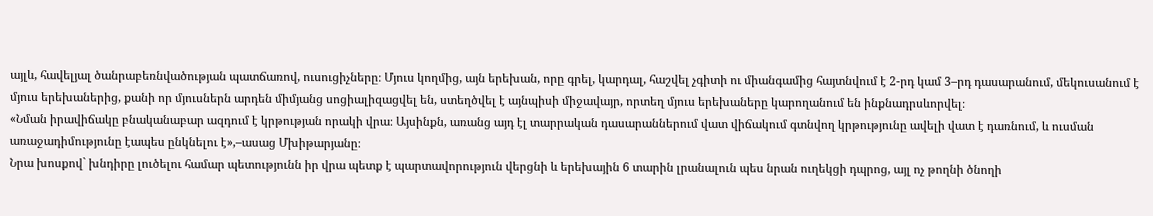այլև, հավելյալ ծանրաբեռնվածության պատճառով, ուսուցիչները։ Մյուս կողմից, այն երեխան, որը գրել, կարդալ, հաշվել չգիտի ու միանգամից հայտնվում է 2-րդ կամ 3–րդ դասարանում, մեկուսանում է մյուս երեխաներից, քանի որ մյուսներն արդեն միմյանց սոցիալիզացվել են, ստեղծվել է այնպիսի միջավայր, որտեղ մյուս երեխաները կարողանում են ինքնադրսևորվել։
«Նման իրավիճակը բնականաբար ազդում է կրթության որակի վրա։ Այսինքն, առանց այդ էլ տարրական դասարաններում վատ վիճակում գտնվող կրթությունը ավելի վատ է դառնում, և ուսման առաջադիմությունը էապես ընկնելու է»,–ասաց Մխիթարյանը։
Նրա խոսքով` խնդիրը լուծելու համար պետությունն իր վրա պետք է պարտավորություն վերցնի և երեխային 6 տարին լրանալուն պես նրան ուղեկցի դպրոց, այլ ոչ թողնի ծնողի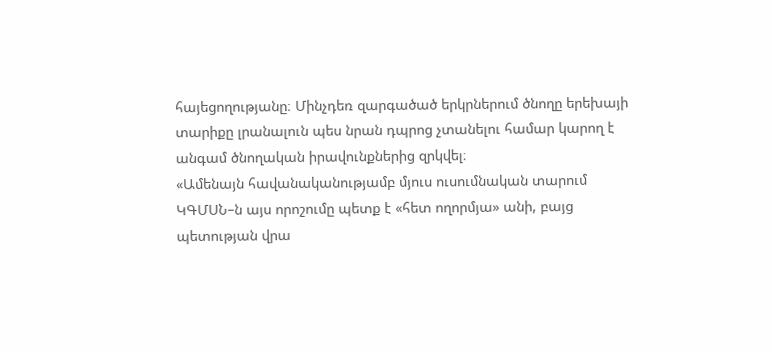հայեցողությանը։ Մինչդեռ զարգածած երկրներում ծնողը երեխայի տարիքը լրանալուն պես նրան դպրոց չտանելու համար կարող է անգամ ծնողական իրավունքներից զրկվել։
«Ամենայն հավանականությամբ մյուս ուսումնական տարում ԿԳՄՍՆ–ն այս որոշումը պետք է «հետ ողորմյա» անի, բայց պետության վրա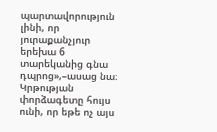պարտավորություն լինի, որ յուրաքանչյուր երեխա 6 տարեկանից գնա դպրոց»,–ասաց նա։
Կրթության փորձագետը հույս ունի, որ եթե ոչ այս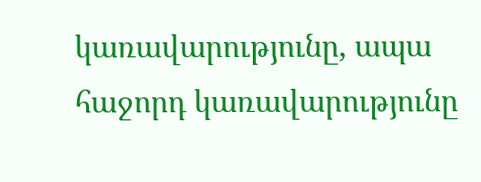կառավարությունը, ապա հաջորդ կառավարությունը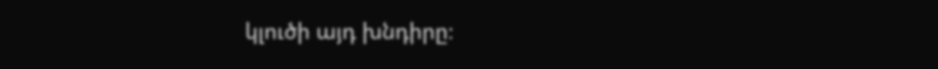կլուծի այդ խնդիրը։